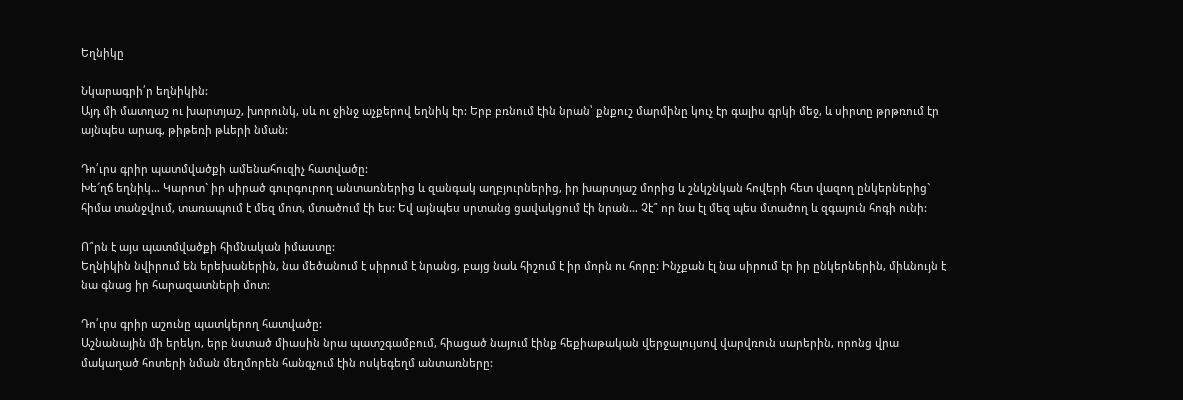Եղնիկը

Նկարագրի՛ր եղնիկին:
Այդ մի մատղաշ ու խարտյաշ, խորունկ, սև ու ջինջ աչքերով եղնիկ էր: Երբ բռնում էին նրան՝ քնքուշ մարմինը կուչ էր գալիս գրկի մեջ, և սիրտը թրթռում էր այնպես արագ, թիթեռի թևերի նման:

Դո՛ւրս գրիր պատմվածքի ամենահուզիչ հատվածը:
Խե՜ղճ եղնիկ… Կարոտ` իր սիրած գուրգուրող անտառներից և զանգակ աղբյուրներից, իր խարտյաշ մորից և շնկշնկան հովերի հետ վազող ընկերներից` հիմա տանջվում, տառապում է մեզ մոտ, մտածում էի ես: Եվ այնպես սրտանց ցավակցում էի նրան… Չէ՞ որ նա էլ մեզ պես մտածող և զգայուն հոգի ունի:

Ո՞րն է այս պատմվածքի հիմնական իմաստը:
Եղնիկին նվիրում են երեխաներին, նա մեծանում է սիրում է նրանց, բայց նաև հիշում է իր մորն ու հորը: Ինչքան էլ նա սիրում էր իր ընկերներին, միևնույն է նա գնաց իր հարազատների մոտ:

Դո՛ւրս գրիր աշունը պատկերող հատվածը:
Աշնանային մի երեկո, երբ նստած միասին նրա պատշգամբում, հիացած նայում էինք հեքիաթական վերջալույսով վարվռուն սարերին, որոնց վրա մակաղած հոտերի նման մեղմորեն հանգչում էին ոսկեգեղմ անտառները: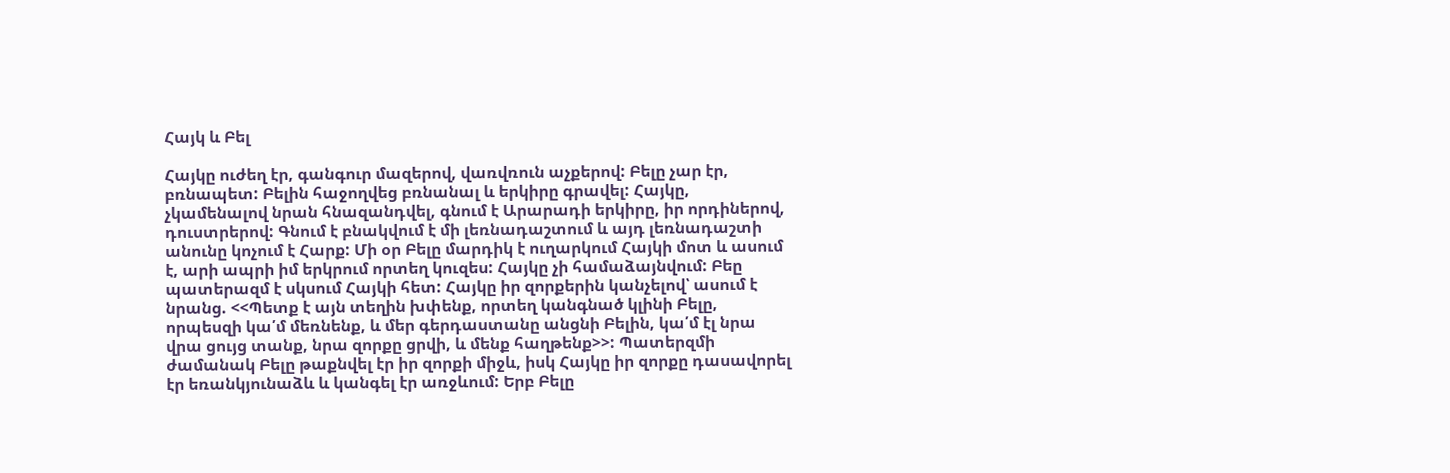Հայկ և Բել

Հայկը ուժեղ էր, գանգուր մազերով, վառվռուն աչքերով: Բելը չար էր, բռնապետ: Բելին հաջողվեց բռնանալ և երկիրը գրավել: Հայկը, չկամենալով նրան հնազանդվել, գնում է Արարադի երկիրը, իր որդիներով, դուստրերով: Գնում է բնակվում է մի լեռնադաշտում և այդ լեռնադաշտի անունը կոչում է Հարք: Մի օր Բելը մարդիկ է ուղարկում Հայկի մոտ և ասում է, արի ապրի իմ երկրում որտեղ կուզես: Հայկը չի համաձայնվում: Բեը պատերազմ է սկսում Հայկի հետ: Հայկը իր զորքերին կանչելով՝ ասում է նրանց. <<Պետք է այն տեղին խփենք, որտեղ կանգնած կլինի Բելը, որպեսզի կա՛մ մեռնենք, և մեր գերդաստանը անցնի Բելին, կա՛մ էլ նրա վրա ցույց տանք, նրա զորքը ցրվի, և մենք հաղթենք>>: Պատերզմի ժամանակ Բելը թաքնվել էր իր զորքի միջև, իսկ Հայկը իր զորքը դասավորել էր եռանկյունաձև և կանգել էր առջևում: Երբ Բելը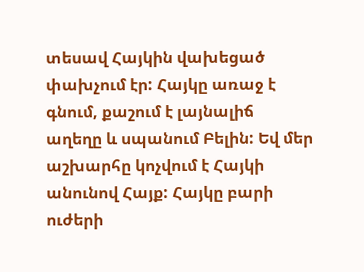տեսավ Հայկին վախեցած փախչում էր: Հայկը առաջ է գնում, քաշում է լայնալիճ աղեղը և սպանում Բելին: Եվ մեր աշխարհը կոչվում է Հայկի անունով Հայք: Հայկը բարի ուժերի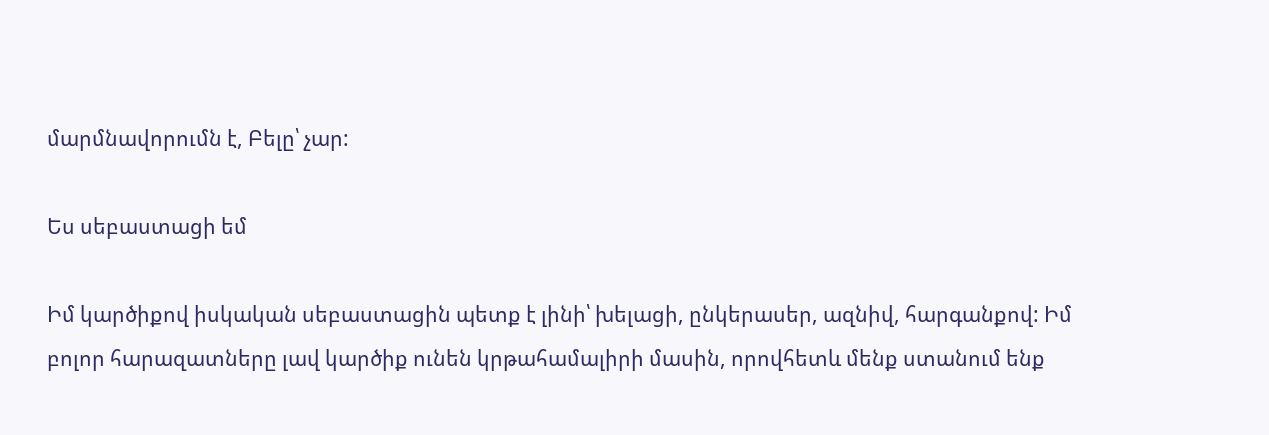մարմնավորումն է, Բելը՝ չար:

Ես սեբաստացի եմ

Իմ կարծիքով իսկական սեբաստացին պետք է լինի՝ խելացի, ընկերասեր, ազնիվ, հարգանքով: Իմ բոլոր հարազատները լավ կարծիք ունեն կրթահամալիրի մասին, որովհետև մենք ստանում ենք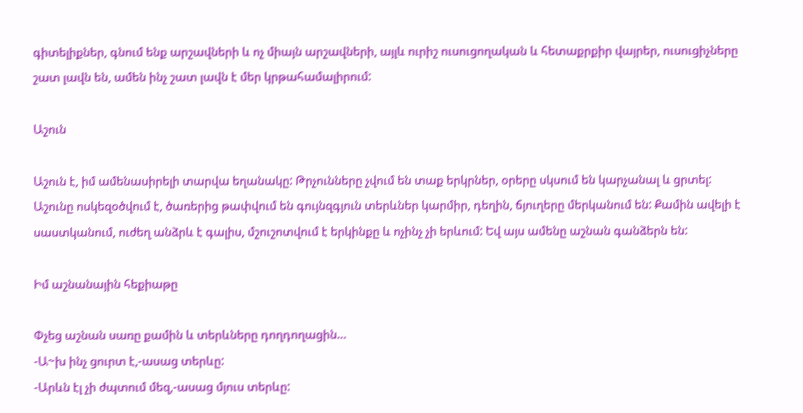գիտելիքներ, գնում ենք արշավների և ոչ միայն արշավների, այլև ուրիշ ուսուցողական և հետաքրքիր վայրեր, ուսուցիչները շատ լավն են, ամեն ինչ շատ լավն է մեր կրթահամալիրում:

Աշուն

Աշուն է, իմ ամենասիրելի տարվա եղանակը: Թրչունները չվում են տաք երկրներ, օրերը սկսում են կարչանալ և ցրտել: Աշունը ոսկեզօծվում է, ծառերից թափվում են գույնզգյուն տերևներ կարմիր, դեղին, ճյուղերը մերկանում են: Քամին ավելի է սաստկանում, ուժեղ անձրև է գալիս, մշուշոտվում է երկինքը և ոչինչ չի երևում: Եվ այս ամենը աշնան գանձերն են:

Իմ աշնանային հեքիաթը

Փչեց աշնան սառը քամին և տերևները դողդողացին…
-Ա~խ ինչ ցուրտ է,-ասաց տերևը:
-Արևն էլ չի ժպտում մեզ,-ասաց մյուս տերևը: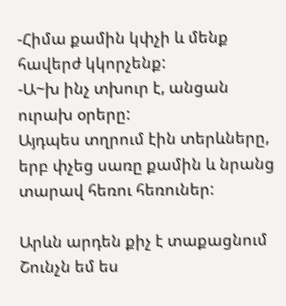-Հիմա քամին կփչի և մենք հավերժ կկորչենք:
-Ա~խ ինչ տխուր է, անցան ուրախ օրերը:
Այդպես տղրում էին տերևները, երբ փչեց սառը քամին և նրանց տարավ հեռու հեռուներ:

Արևն արդեն քիչ է տաքացնում
Շունչն եմ ես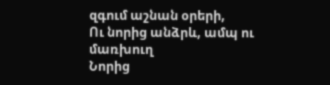զգում աշնան օրերի,
Ու նորից անձրև, ամպ ու մառխուղ
Նորից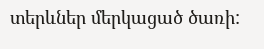տերևներ մերկացած ծառի: